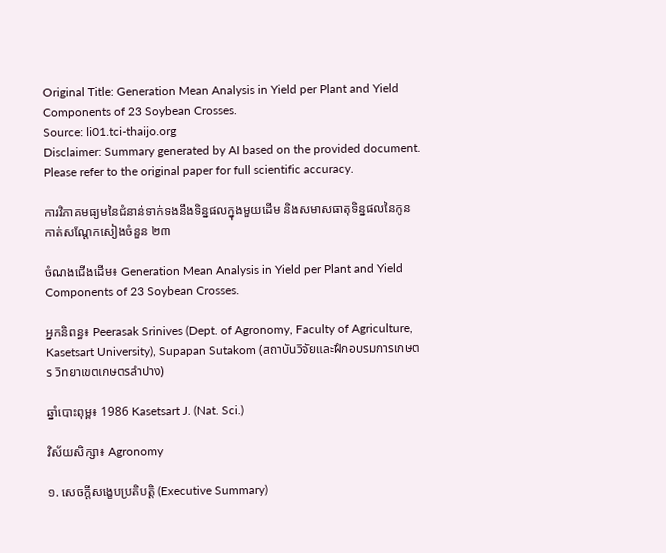Original Title: Generation Mean Analysis in Yield per Plant and Yield Components of 23 Soybean Crosses.
Source: li01.tci-thaijo.org
Disclaimer: Summary generated by AI based on the provided document. Please refer to the original paper for full scientific accuracy.

ការវិភាគមធ្យមនៃជំនាន់ទាក់ទងនឹងទិន្នផលក្នុងមួយដើម និងសមាសធាតុទិន្នផលនៃកូនកាត់សណ្តែកសៀងចំនួន ២៣

ចំណងជើងដើម៖ Generation Mean Analysis in Yield per Plant and Yield Components of 23 Soybean Crosses.

អ្នកនិពន្ធ៖ Peerasak Srinives (Dept. of Agronomy, Faculty of Agriculture, Kasetsart University), Supapan Sutakom (สถาบันวิจัยและฝึกอบรมการเกษตร วิทยาเขตเกษตรลำปาง)

ឆ្នាំបោះពុម្ព៖ 1986 Kasetsart J. (Nat. Sci.)

វិស័យសិក្សា៖ Agronomy

១. សេចក្តីសង្ខេបប្រតិបត្តិ (Executive Summary)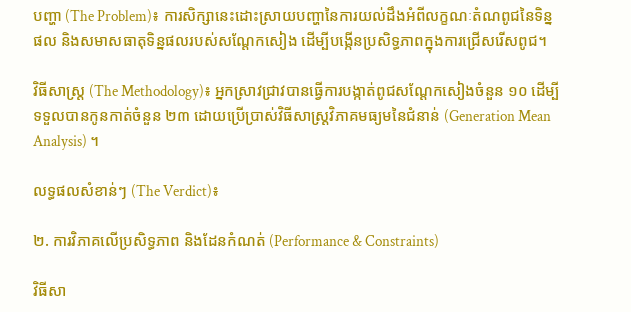បញ្ហា (The Problem)៖ ការសិក្សានេះដោះស្រាយបញ្ហានៃការយល់ដឹងអំពីលក្ខណៈតំណពូជនៃទិន្នផល និងសមាសធាតុទិន្នផលរបស់សណ្តែកសៀង ដើម្បីបង្កើនប្រសិទ្ធភាពក្នុងការជ្រើសរើសពូជ។

វិធីសាស្ត្រ (The Methodology)៖ អ្នកស្រាវជ្រាវបានធ្វើការបង្កាត់ពូជសណ្តែកសៀងចំនួន ១០ ដើម្បីទទួលបានកូនកាត់ចំនួន ២៣ ដោយប្រើប្រាស់វិធីសាស្ត្រវិភាគមធ្យមនៃជំនាន់ (Generation Mean Analysis) ។

លទ្ធផលសំខាន់ៗ (The Verdict)៖

២. ការវិភាគលើប្រសិទ្ធភាព និងដែនកំណត់ (Performance & Constraints)

វិធីសា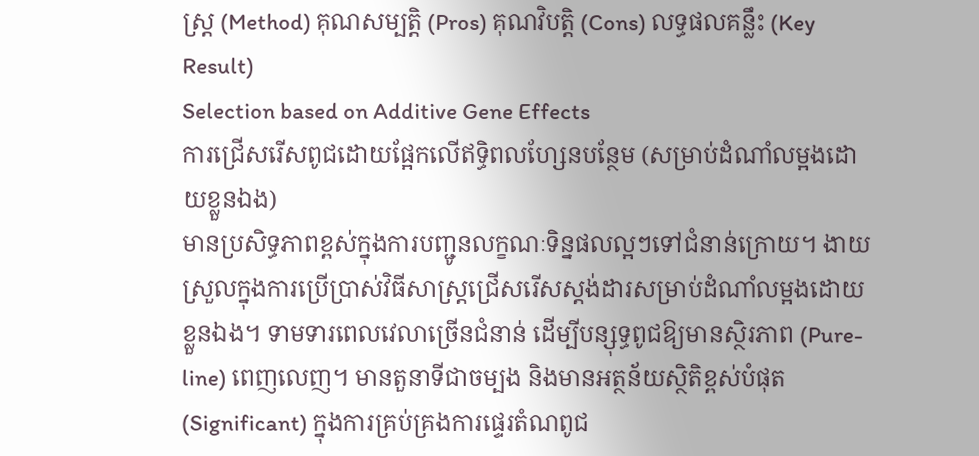ស្ត្រ (Method) គុណសម្បត្តិ (Pros) គុណវិបត្តិ (Cons) លទ្ធផលគន្លឹះ (Key Result)
Selection based on Additive Gene Effects
ការជ្រើសរើសពូជដោយផ្អែកលើឥទ្ធិពលហ្សែនបន្ថែម (សម្រាប់ដំណាំលម្អងដោយខ្លួនឯង)
មានប្រសិទ្ធភាពខ្ពស់ក្នុងការបញ្ជូនលក្ខណៈទិន្នផលល្អៗទៅជំនាន់ក្រោយ។ ងាយស្រួលក្នុងការប្រើប្រាស់វិធីសាស្ត្រជ្រើសរើសស្តង់ដារសម្រាប់ដំណាំលម្អងដោយខ្លួនឯង។ ទាមទារពេលវេលាច្រើនជំនាន់ ដើម្បីបន្សុទ្ធពូជឱ្យមានស្ថិរភាព (Pure-line) ពេញលេញ។ មានតួនាទីជាចម្បង និងមានអត្ថន័យស្ថិតិខ្ពស់បំផុត (Significant) ក្នុងការគ្រប់គ្រងការផ្ទេរតំណពូជ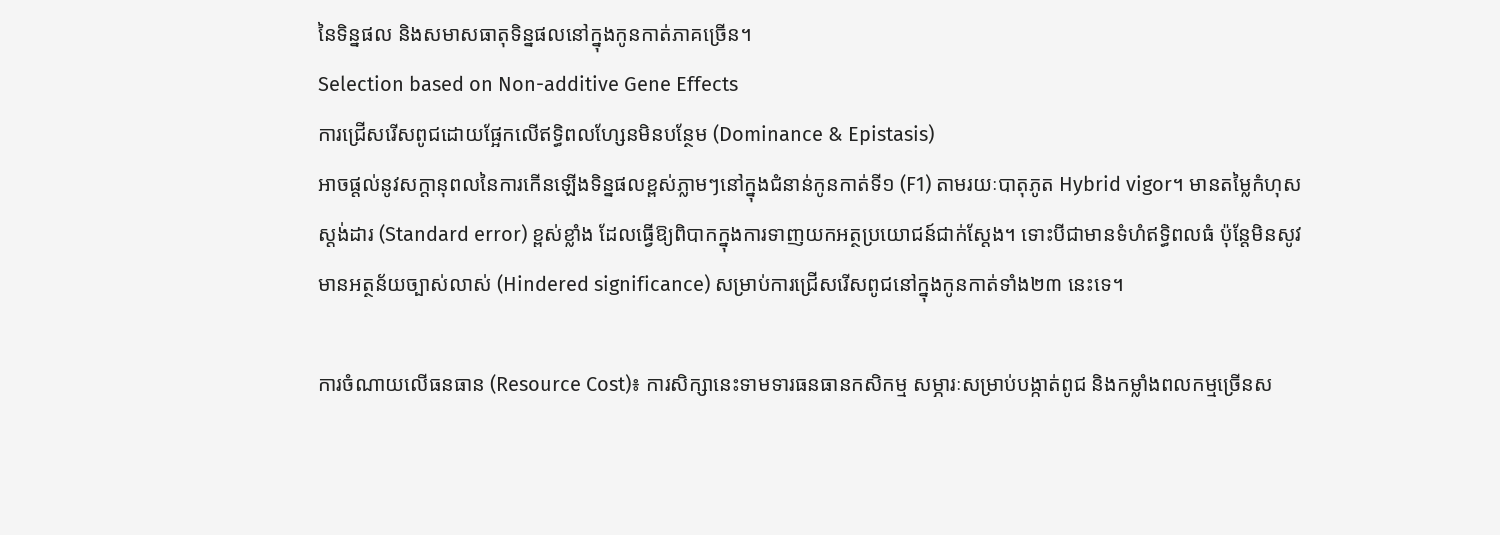នៃទិន្នផល និងសមាសធាតុទិន្នផលនៅក្នុងកូនកាត់ភាគច្រើន។
Selection based on Non-additive Gene Effects
ការជ្រើសរើសពូជដោយផ្អែកលើឥទ្ធិពលហ្សែនមិនបន្ថែម (Dominance & Epistasis)
អាចផ្តល់នូវសក្តានុពលនៃការកើនឡើងទិន្នផលខ្ពស់ភ្លាមៗនៅក្នុងជំនាន់កូនកាត់ទី១ (F1) តាមរយៈបាតុភូត Hybrid vigor។ មានតម្លៃកំហុសស្តង់ដារ (Standard error) ខ្ពស់ខ្លាំង ដែលធ្វើឱ្យពិបាកក្នុងការទាញយកអត្ថប្រយោជន៍ជាក់ស្តែង។ ទោះបីជាមានទំហំឥទ្ធិពលធំ ប៉ុន្តែមិនសូវមានអត្ថន័យច្បាស់លាស់ (Hindered significance) សម្រាប់ការជ្រើសរើសពូជនៅក្នុងកូនកាត់ទាំង២៣ នេះទេ។

ការចំណាយលើធនធាន (Resource Cost)៖ ការសិក្សានេះទាមទារធនធានកសិកម្ម សម្ភារៈសម្រាប់បង្កាត់ពូជ និងកម្លាំងពលកម្មច្រើនស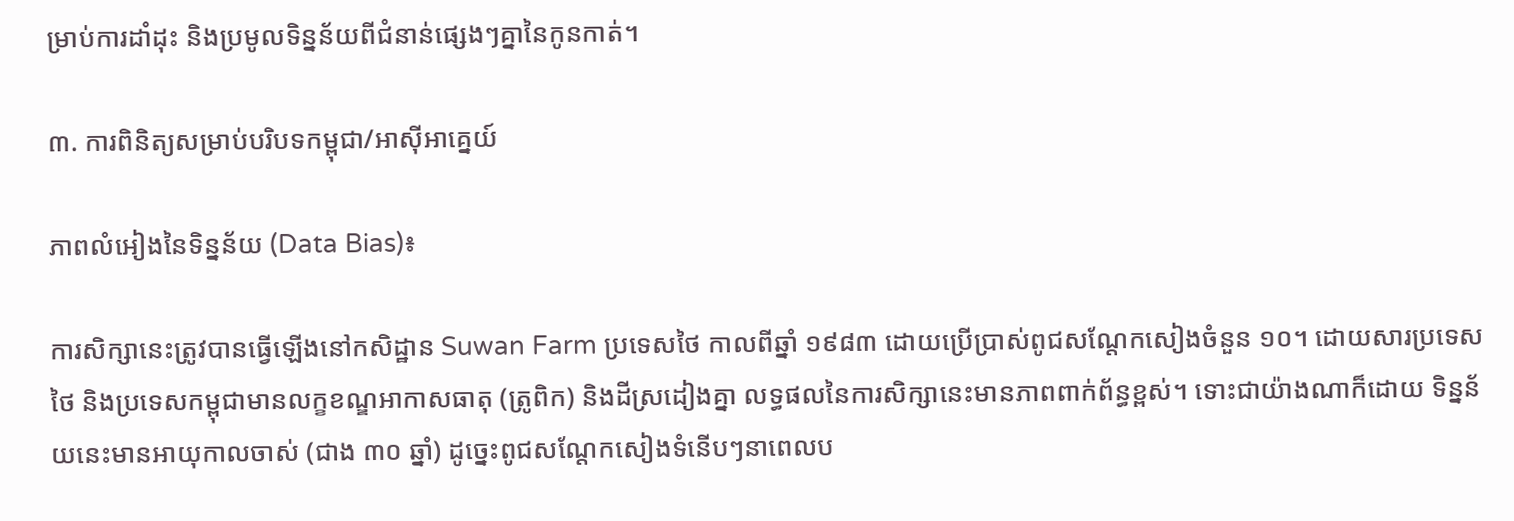ម្រាប់ការដាំដុះ និងប្រមូលទិន្នន័យពីជំនាន់ផ្សេងៗគ្នានៃកូនកាត់។

៣. ការពិនិត្យសម្រាប់បរិបទកម្ពុជា/អាស៊ីអាគ្នេយ៍

ភាពលំអៀងនៃទិន្នន័យ (Data Bias)៖

ការសិក្សានេះត្រូវបានធ្វើឡើងនៅកសិដ្ឋាន Suwan Farm ប្រទេសថៃ កាលពីឆ្នាំ ១៩៨៣ ដោយប្រើប្រាស់ពូជសណ្តែកសៀងចំនួន ១០។ ដោយសារប្រទេសថៃ និងប្រទេសកម្ពុជាមានលក្ខខណ្ឌអាកាសធាតុ (ត្រូពិក) និងដីស្រដៀងគ្នា លទ្ធផលនៃការសិក្សានេះមានភាពពាក់ព័ន្ធខ្ពស់។ ទោះជាយ៉ាងណាក៏ដោយ ទិន្នន័យនេះមានអាយុកាលចាស់ (ជាង ៣០ ឆ្នាំ) ដូច្នេះពូជសណ្តែកសៀងទំនើបៗនាពេលប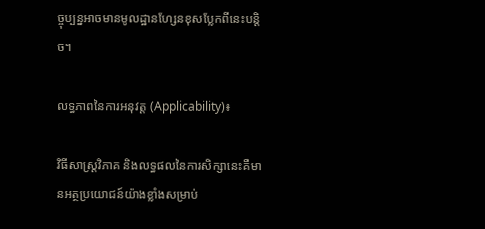ច្ចុប្បន្នអាចមានមូលដ្ឋានហ្សែនខុសប្លែកពីនេះបន្តិច។

លទ្ធភាពនៃការអនុវត្ត (Applicability)៖

វិធីសាស្ត្រវិភាគ និងលទ្ធផលនៃការសិក្សានេះគឺមានអត្ថប្រយោជន៍យ៉ាងខ្លាំងសម្រាប់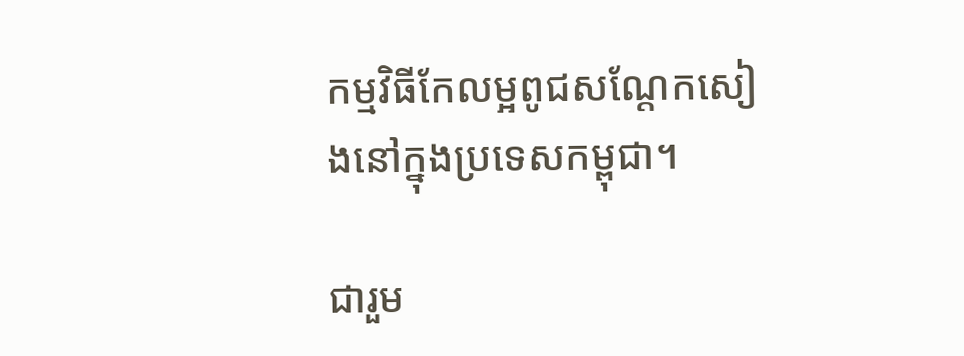កម្មវិធីកែលម្អពូជសណ្តែកសៀងនៅក្នុងប្រទេសកម្ពុជា។

ជារួម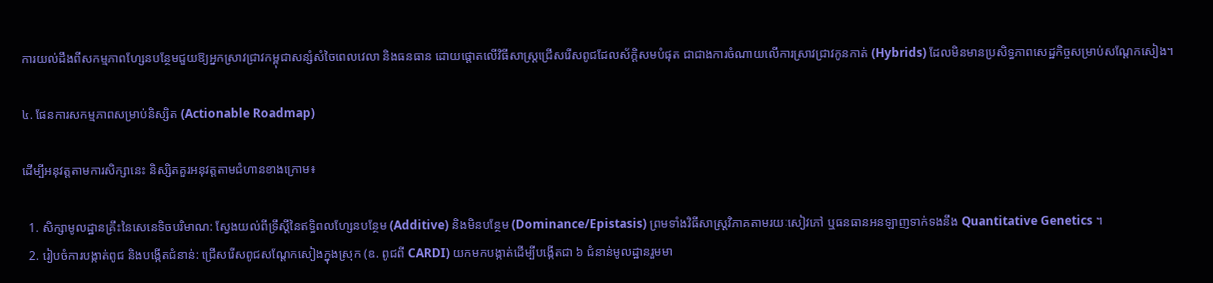ការយល់ដឹងពីសកម្មភាពហ្សែនបន្ថែមជួយឱ្យអ្នកស្រាវជ្រាវកម្ពុជាសន្សំសំចៃពេលវេលា និងធនធាន ដោយផ្តោតលើវិធីសាស្ត្រជ្រើសរើសពូជដែលស័ក្តិសមបំផុត ជាជាងការចំណាយលើការស្រាវជ្រាវកូនកាត់ (Hybrids) ដែលមិនមានប្រសិទ្ធភាពសេដ្ឋកិច្ចសម្រាប់សណ្តែកសៀង។

៤. ផែនការសកម្មភាពសម្រាប់និស្សិត (Actionable Roadmap)

ដើម្បីអនុវត្តតាមការសិក្សានេះ និស្សិតគួរអនុវត្តតាមជំហានខាងក្រោម៖

  1. សិក្សាមូលដ្ឋានគ្រឹះនៃសេនេទិចបរិមាណ: ស្វែងយល់ពីទ្រឹស្តីនៃឥទ្ធិពលហ្សែនបន្ថែម (Additive) និងមិនបន្ថែម (Dominance/Epistasis) ព្រមទាំងវិធីសាស្ត្រវិភាគតាមរយៈសៀវភៅ ឬធនធានអនឡាញទាក់ទងនឹង Quantitative Genetics ។
  2. រៀបចំការបង្កាត់ពូជ និងបង្កើតជំនាន់: ជ្រើសរើសពូជសណ្តែកសៀងក្នុងស្រុក (ឧ. ពូជពី CARDI) យកមកបង្កាត់ដើម្បីបង្កើតជា ៦ ជំនាន់មូលដ្ឋានរួមមា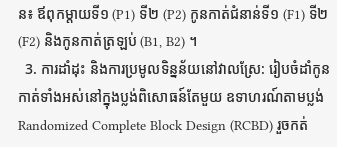ន៖ ឪពុកម្តាយទី១ (P1) ទី២ (P2) កូនកាត់ជំនាន់ទី១ (F1) ទី២ (F2) និងកូនកាត់ត្រឡប់ (B1, B2) ។
  3. ការដាំដុះ និងការប្រមូលទិន្នន័យនៅវាលស្រែ: រៀបចំដាំកូនកាត់ទាំងអស់នៅក្នុងប្លង់ពិសោធន៍តែមួយ ឧទាហរណ៍តាមប្លង់ Randomized Complete Block Design (RCBD) រួចកត់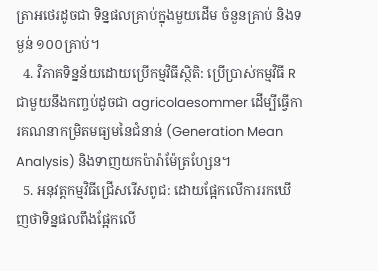ត្រាអថេរដូចជា ទិន្នផលគ្រាប់ក្នុងមួយដើម ចំនួនគ្រាប់ និងទម្ងន់ ១០០គ្រាប់។
  4. វិភាគទិន្នន័យដោយប្រើកម្មវិធីស្ថិតិ: ប្រើប្រាស់កម្មវិធី R ជាមួយនឹងកញ្ចប់ដូចជា agricolaesommer ដើម្បីធ្វើការគណនាកម្រិតមធ្យមនៃជំនាន់ (Generation Mean Analysis) និងទាញយកប៉ារ៉ាម៉ែត្រហ្សែន។
  5. អនុវត្តកម្មវិធីជ្រើសរើសពូជ: ដោយផ្អែកលើការរកឃើញថាទិន្នផលពឹងផ្អែកលើ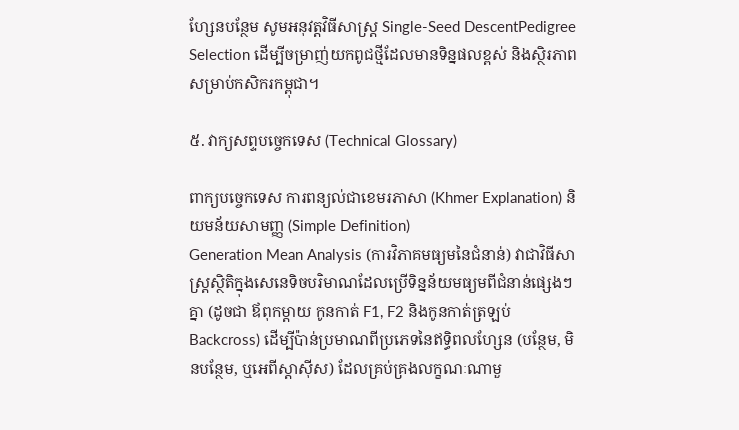ហ្សែនបន្ថែម សូមអនុវត្តវិធីសាស្ត្រ Single-Seed DescentPedigree Selection ដើម្បីចម្រាញ់យកពូជថ្មីដែលមានទិន្នផលខ្ពស់ និងស្ថិរភាពសម្រាប់កសិករកម្ពុជា។

៥. វាក្យសព្ទបច្ចេកទេស (Technical Glossary)

ពាក្យបច្ចេកទេស ការពន្យល់ជាខេមរភាសា (Khmer Explanation) និយមន័យសាមញ្ញ (Simple Definition)
Generation Mean Analysis (ការវិភាគមធ្យមនៃជំនាន់) វាជាវិធីសាស្ត្រស្ថិតិក្នុងសេនេទិចបរិមាណដែលប្រើទិន្នន័យមធ្យមពីជំនាន់ផ្សេងៗគ្នា (ដូចជា ឪពុកម្តាយ កូនកាត់ F1, F2 និងកូនកាត់ត្រឡប់ Backcross) ដើម្បីប៉ាន់ប្រមាណពីប្រភេទនៃឥទ្ធិពលហ្សែន (បន្ថែម, មិនបន្ថែម, ឬអេពីស្តាស៊ីស) ដែលគ្រប់គ្រងលក្ខណៈណាមួ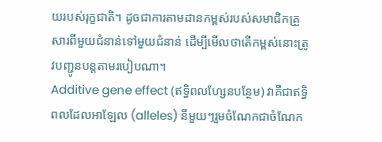យរបស់រុក្ខជាតិ។ ដូចជាការតាមដានកម្ពស់របស់សមាជិកគ្រួសារពីមួយជំនាន់ទៅមួយជំនាន់ ដើម្បីមើលថាតើកម្ពស់នោះត្រូវបញ្ជូនបន្តតាមរបៀបណា។
Additive gene effect (ឥទ្ធិពលហ្សែនបន្ថែម) វាគឺជាឥទ្ធិពលដែលអាឡែល (alleles) នីមួយៗរួមចំណែកជាចំណែក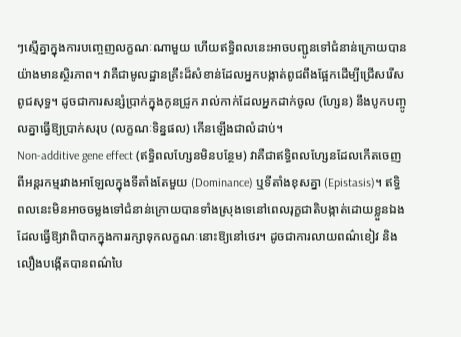ៗស្មើគ្នាក្នុងការបញ្ចេញលក្ខណៈណាមួយ ហើយឥទ្ធិពលនេះអាចបញ្ជូនទៅជំនាន់ក្រោយបានយ៉ាងមានស្ថិរភាព។ វាគឺជាមូលដ្ឋានគ្រឹះដ៏សំខាន់ដែលអ្នកបង្កាត់ពូជពឹងផ្អែកដើម្បីជ្រើសរើសពូជសុទ្ធ។ ដូចជាការសន្សំប្រាក់ក្នុងកូនជ្រូក រាល់កាក់ដែលអ្នកដាក់ចូល (ហ្សែន) នឹងបូកបញ្ចូលគ្នាធ្វើឱ្យប្រាក់សរុប (លក្ខណៈទិន្នផល) កើនឡើងជាលំដាប់។
Non-additive gene effect (ឥទ្ធិពលហ្សែនមិនបន្ថែម) វាគឺជាឥទ្ធិពលហ្សែនដែលកើតចេញពីអន្តរកម្មរវាងអាឡែលក្នុងទីតាំងតែមួយ (Dominance) ឬទីតាំងខុសគ្នា (Epistasis)។ ឥទ្ធិពលនេះមិនអាចចម្លងទៅជំនាន់ក្រោយបានទាំងស្រុងទេនៅពេលរុក្ខជាតិបង្កាត់ដោយខ្លួនឯង ដែលធ្វើឱ្យវាពិបាកក្នុងការរក្សាទុកលក្ខណៈនោះឱ្យនៅថេរ។ ដូចជាការលាយពណ៌ខៀវ និងលឿងបង្កើតបានពណ៌បៃ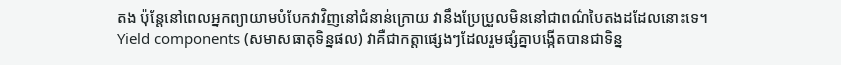តង ប៉ុន្តែនៅពេលអ្នកព្យាយាមបំបែកវាវិញនៅជំនាន់ក្រោយ វានឹងប្រែប្រួលមិននៅជាពណ៌បៃតងដដែលនោះទេ។
Yield components (សមាសធាតុទិន្នផល) វាគឺជាកត្តាផ្សេងៗដែលរួមផ្សំគ្នាបង្កើតបានជាទិន្ន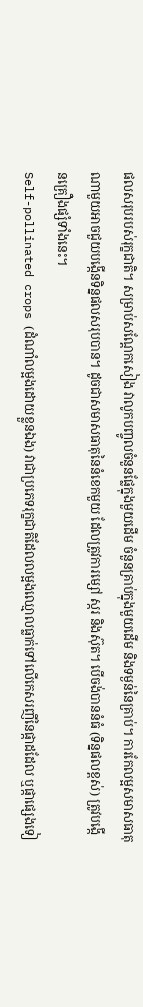ផលសរុបរបស់រុក្ខជាតិ។ សម្រាប់សណ្តែកសៀង វាលូកបញ្ចូលចំនួនផ្លែក្នុងមួយដើម ចំនួនគ្រាប់ក្នុងមួយដើម និងទម្ងន់នៃគ្រាប់។ ការកែលម្អសមាសធាតុណាមួយអាចជួយបង្កើនទិន្នផលសរុបបាន។ ដូចជាសមាសធាតុនៃនំខេកមួយ ដែលត្រូវការម្សៅ ស្ករ និងស៊ុត។ បើចង់បាននំធំ (ទិន្នផលខ្ពស់) ត្រូវបង្កើនគ្រឿងផ្សំទាំងនេះ។
Self-pollinated crops (ដំណាំលម្អងដោយខ្លួនឯង) វាជាប្រភេទរុក្ខជាតិដែលលម្អងឈ្មោលធ្លាក់ទៅលើកេសរញីនៃផ្កាដដែល ឬផ្កាផ្សេងទៀ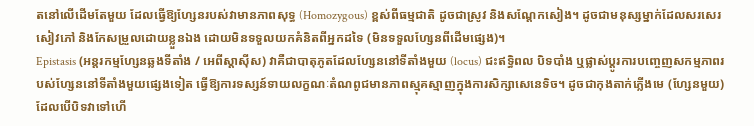តនៅលើដើមតែមួយ ដែលធ្វើឱ្យហ្សែនរបស់វាមានភាពសុទ្ធ (Homozygous) ខ្ពស់ពីធម្មជាតិ ដូចជាស្រូវ និងសណ្តែកសៀង។ ដូចជាមនុស្សម្នាក់ដែលសរសេរសៀវភៅ និងកែសម្រួលដោយខ្លួនឯង ដោយមិនទទួលយកគំនិតពីអ្នកដទៃ (មិនទទួលហ្សែនពីដើមផ្សេង)។
Epistasis (អន្តរកម្មហ្សែនឆ្លងទីតាំង / អេពីស្តាស៊ីស) វាគឺជាបាតុភូតដែលហ្សែននៅទីតាំងមួយ (locus) ជះឥទ្ធិពល បិទបាំង ឬផ្លាស់ប្តូរការបញ្ចេញសកម្មភាពរបស់ហ្សែននៅទីតាំងមួយផ្សេងទៀត ធ្វើឱ្យការទស្សន៍ទាយលក្ខណៈតំណពូជមានភាពស្មុគស្មាញក្នុងការសិក្សាសេនេទិច។ ដូចជាកុងតាក់ភ្លើងមេ (ហ្សែនមួយ) ដែលបើបិទវាទៅហើ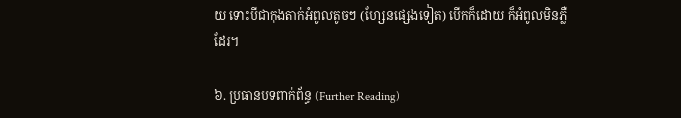យ ទោះបីជាកុងតាក់អំពូលតូចៗ (ហ្សែនផ្សេងទៀត) បើកក៏ដោយ ក៏អំពូលមិនភ្លឺដែរ។

៦. ប្រធានបទពាក់ព័ន្ធ (Further Reading)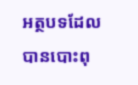អត្ថបទដែលបានបោះពុ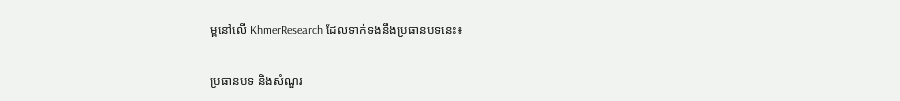ម្ពនៅលើ KhmerResearch ដែលទាក់ទងនឹងប្រធានបទនេះ៖

ប្រធានបទ និងសំណួរ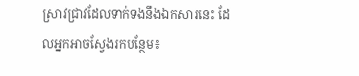ស្រាវជ្រាវដែលទាក់ទងនឹងឯកសារនេះ ដែលអ្នកអាចស្វែងរកបន្ថែម៖